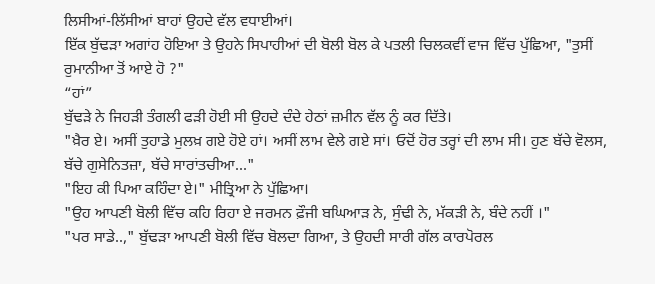ਲਿਸੀਆਂ-ਲਿੱਸੀਆਂ ਬਾਹਾਂ ਉਹਦੇ ਵੱਲ ਵਧਾਈਆਂ।
ਇੱਕ ਬੁੱਢੜਾ ਅਗਾਂਹ ਹੋਇਆ ਤੇ ਉਹਨੇ ਸਿਪਾਹੀਆਂ ਦੀ ਬੋਲੀ ਬੋਲ ਕੇ ਪਤਲੀ ਚਿਲਕਵੀਂ ਵਾਜ ਵਿੱਚ ਪੁੱਛਿਆ, "ਤੁਸੀਂ ਰੁਮਾਨੀਆ ਤੋਂ ਆਏ ਹੋ ?"
“ਹਾਂ”
ਬੁੱਢੜੇ ਨੇ ਜਿਹੜੀ ਤੰਗਲੀ ਫੜੀ ਹੋਈ ਸੀ ਉਹਦੇ ਦੰਦੇ ਹੇਠਾਂ ਜ਼ਮੀਨ ਵੱਲ ਨੂੰ ਕਰ ਦਿੱਤੇ।
"ਖ਼ੈਰ ਏ। ਅਸੀਂ ਤੁਹਾਡੇ ਮੁਲਖ਼ ਗਏ ਹੋਏ ਹਾਂ। ਅਸੀਂ ਲਾਮ ਵੇਲੇ ਗਏ ਸਾਂ। ਓਦੋਂ ਹੋਰ ਤਰ੍ਹਾਂ ਦੀ ਲਾਮ ਸੀ। ਹੁਣ ਬੱਚੇ ਵੋਲਸ, ਬੱਚੇ ਗੁਸੇਨਿਤਜ਼ਾ, ਬੱਚੇ ਸਾਰਾਂਤਚੀਆ..."
"ਇਹ ਕੀ ਪਿਆ ਕਹਿੰਦਾ ਏ।" ਮੀਤ੍ਰਿਆ ਨੇ ਪੁੱਛਿਆ।
"ਉਹ ਆਪਣੀ ਬੋਲੀ ਵਿੱਚ ਕਹਿ ਰਿਹਾ ਏ ਜਰਮਨ ਫ਼ੌਜੀ ਬਘਿਆੜ ਨੇ, ਸੁੰਢੀ ਨੇ, ਮੱਕੜੀ ਨੇ, ਬੰਦੇ ਨਹੀਂ ।"
"ਪਰ ਸਾਡੇ..," ਬੁੱਢੜਾ ਆਪਣੀ ਬੋਲੀ ਵਿੱਚ ਬੋਲਦਾ ਗਿਆ, ਤੇ ਉਹਦੀ ਸਾਰੀ ਗੱਲ ਕਾਰਪੋਰਲ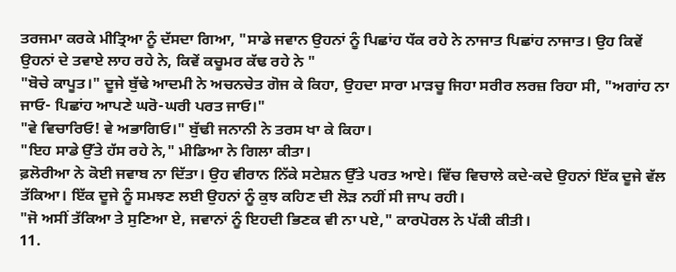ਤਰਜਮਾ ਕਰਕੇ ਮੀਤ੍ਰਿਆ ਨੂੰ ਦੱਸਦਾ ਗਿਆ, "ਸਾਡੇ ਜਵਾਨ ਉਹਨਾਂ ਨੂੰ ਪਿਛਾਂਹ ਧੱਕ ਰਹੇ ਨੇ ਨਾਜਾਤ ਪਿਛਾਂਹ ਨਾਜਾਤ। ਉਹ ਕਿਵੇਂ ਉਹਨਾਂ ਦੇ ਤਵਾਏ ਲਾਹ ਰਹੇ ਨੇ, ਕਿਵੇਂ ਕਚੂਮਰ ਕੱਢ ਰਹੇ ਨੇ "
"ਬੋਚੇ ਕਾਪੂਤ।" ਦੂਜੇ ਬੁੱਢੇ ਆਦਮੀ ਨੇ ਅਚਨਚੇਤ ਗੋਜ ਕੇ ਕਿਹਾ, ਉਹਦਾ ਸਾਰਾ ਮਾੜਚੂ ਜਿਹਾ ਸਰੀਰ ਲਰਜ਼ ਰਿਹਾ ਸੀ, "ਅਗਾਂਹ ਨਾ ਜਾਓ- ਪਿਛਾਂਹ ਆਪਣੇ ਘਰੋ-ਘਰੀ ਪਰਤ ਜਾਓ।"
"ਵੇ ਵਿਚਾਰਿਓ! ਵੇ ਅਭਾਗਿਓ।" ਬੁੱਢੀ ਜਨਾਨੀ ਨੇ ਤਰਸ ਖਾ ਕੇ ਕਿਹਾ।
"ਇਹ ਸਾਡੇ ਉੱਤੇ ਹੱਸ ਰਹੇ ਨੇ," ਮੀਡਿਆ ਨੇ ਗਿਲਾ ਕੀਤਾ।
ਫ਼ਲੋਰੀਆ ਨੇ ਕੋਈ ਜਵਾਬ ਨਾ ਦਿੱਤਾ। ਉਹ ਵੀਰਾਨ ਨਿੱਕੇ ਸਟੇਸ਼ਨ ਉੱਤੇ ਪਰਤ ਆਏ। ਵਿੱਚ ਵਿਚਾਲੇ ਕਦੇ-ਕਦੇ ਉਹਨਾਂ ਇੱਕ ਦੂਜੇ ਵੱਲ ਤੱਕਿਆ। ਇੱਕ ਦੂਜੇ ਨੂੰ ਸਮਝਣ ਲਈ ਉਹਨਾਂ ਨੂੰ ਕੁਝ ਕਹਿਣ ਦੀ ਲੋੜ ਨਹੀਂ ਸੀ ਜਾਪ ਰਹੀ।
"ਜੋ ਅਸੀਂ ਤੱਕਿਆ ਤੇ ਸੁਣਿਆ ਏ, ਜਵਾਨਾਂ ਨੂੰ ਇਹਦੀ ਭਿਣਕ ਵੀ ਨਾ ਪਏ," ਕਾਰਪੋਰਲ ਨੇ ਪੱਕੀ ਕੀਤੀ।
11.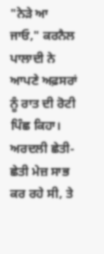"ਨੇੜੇ ਆ ਜਾਓ," ਕਰਨੈਲ ਪਾਲਾਦੀ ਨੇ ਆਪਣੇ ਅਫ਼ਸਰਾਂ ਨੂੰ ਰਾਤ ਦੀ ਰੋਟੀ ਪਿੰਛ ਕਿਹਾ। ਅਰਦਲੀ ਛੇਤੀ-ਛੇਤੀ ਮੇਜ਼ ਸਾਭ ਕਰ ਰਹੇ ਸੀ, ਤੇ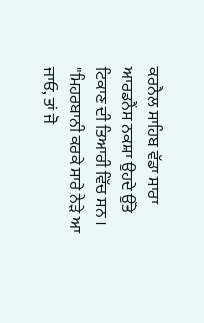ਕਰਨੈਲ ਸਾਹਿਬ ਵੱਡਾ ਸਾਰਾ ਆਰਡਨੈਂਸ ਨਕਸ਼ਾ ਉਹਦੇ ਉੱਤੇ ਟਿਕਾਣ ਦੀ ਤਿਆਰੀ ਵਿੱਚ ਸਨ । "ਮਿਹਰਬਾਨੀ ਕਰਕੇ ਸਾਰੇ ਨੇੜੇ ਆ ਜਾਓ, ਤਾਂ ਜੋ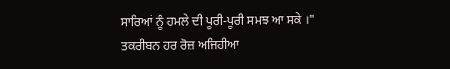ਸਾਰਿਆਂ ਨੂੰ ਹਮਲੇ ਦੀ ਪੂਰੀ-ਪੂਰੀ ਸਮਝ ਆ ਸਕੇ ।"
ਤਕਰੀਬਨ ਹਰ ਰੋਜ਼ ਅਜਿਹੀਆ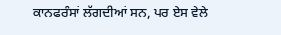ਕਾਨਫਰੰਸਾਂ ਲੱਗਦੀਆਂ ਸਨ, ਪਰ ਏਸ ਵੇਲੇ